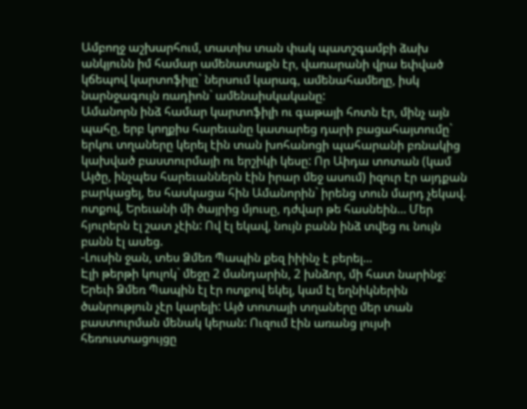Ամբողջ աշխարհում, տատիս տան փակ պատշգամբի ձախ անկյունն իմ համար ամենատաքն էր, վառարանի վրա եփված կճեպով կարտոֆիլը` ներսում կարագ, ամենահամեղը, իսկ նարնջագույն ռադիոն` ամենաիսկականը:
Ամանորն ինձ համար կարտոֆիլի ու գաթայի հոտն էր, մինչ այն պահը, երբ կողքիս հարեւանը կատարեց դարի բացահայտումը` երկու տղաները կերել էին տան խոհանոցի պահարանի բռնակից կախված բաստուրմայի ու երշիկի կեսը: Որ Աիդա տոտան (կամ Այծը, ինչպես հարեւաններն էին իրար մեջ ասում) իզուր էր այդքան բարկացել, ես հասկացա հին Ամանորին` իրենց տուն մարդ չեկավ. ոտքով, Երեւանի մի ծայրից մյուսը, դժվար թե հասնեին… Մեր հյուրերն էլ շատ չէին: Ով էլ եկավ, նույն բանն ինձ տվեց ու նույն բանն էլ ասեց.
-Լուսին ջան, տես Ձմեռ Պապին քեզ իիինչ է բերել…
Էլի թերթի կուլոկ` մեջը 2 մանդարին, 2 խնձոր, մի հատ նարինջ: Երեւի Ձմեռ Պապին էլ էր ոտքով եկել, կամ էլ եղնիկներին ծանրություն չէր կարելի: Այծ տոտայի տղաները մեր տան բաստուրման մենակ կերան: Ուզում էին առանց լույսի հեռուստացույցը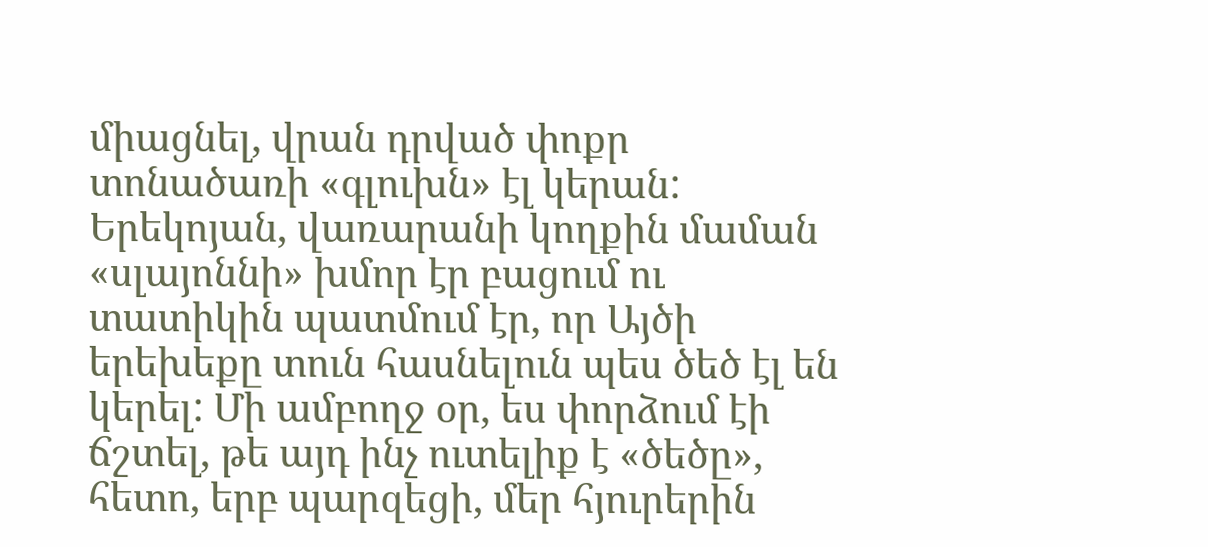միացնել, վրան դրված փոքր տոնածառի «գլուխն» էլ կերան: Երեկոյան, վառարանի կողքին մաման «սլայոննի» խմոր էր բացում ու տատիկին պատմում էր, որ Այծի երեխեքը տուն հասնելուն պես ծեծ էլ են կերել: Մի ամբողջ օր, ես փորձում էի ճշտել, թե այդ ինչ ուտելիք է «ծեծը», հետո, երբ պարզեցի, մեր հյուրերին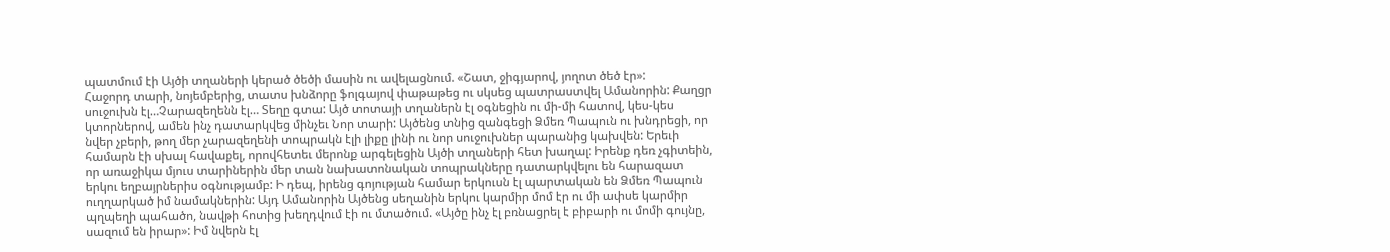պատմում էի Այծի տղաների կերած ծեծի մասին ու ավելացնում. «Շատ, ջիգյարով, յողոտ ծեծ էր»:
Հաջորդ տարի, նոյեմբերից, տատս խնձորը ֆոլգայով փաթաթեց ու սկսեց պատրաստվել Ամանորին: Քաղցր սուջուխն էլ…Չարազեղենն էլ… Տեղը գտա: Այծ տոտայի տղաներն էլ օգնեցին ու մի-մի հատով, կես-կես կտորներով, ամեն ինչ դատարկվեց մինչեւ Նոր տարի: Այծենց տնից զանգեցի Ձմեռ Պապուն ու խնդրեցի, որ նվեր չբերի, թող մեր չարազեղենի տոպրակն էլի լիքը լինի ու նոր սուջուխներ պարանից կախվեն: Երեւի համարն էի սխալ հավաքել, որովհետեւ մերոնք արգելեցին Այծի տղաների հետ խաղալ: Իրենք դեռ չգիտեին, որ առաջիկա մյուս տարիներին մեր տան նախատոնական տոպրակները դատարկվելու են հարազատ երկու եղբայրներիս օգնությամբ: Ի դեպ, իրենց գոյության համար երկուսն էլ պարտական են Ձմեռ Պապուն ուղղարկած իմ նամակներին: Այդ Ամանորին Այծենց սեղանին երկու կարմիր մոմ էր ու մի ափսե կարմիր պղպեղի պահածո, նավթի հոտից խեղդվում էի ու մտածում. «Այծը ինչ էլ բռնացրել է բիբարի ու մոմի գույնը, սազում են իրար»: Իմ նվերն էլ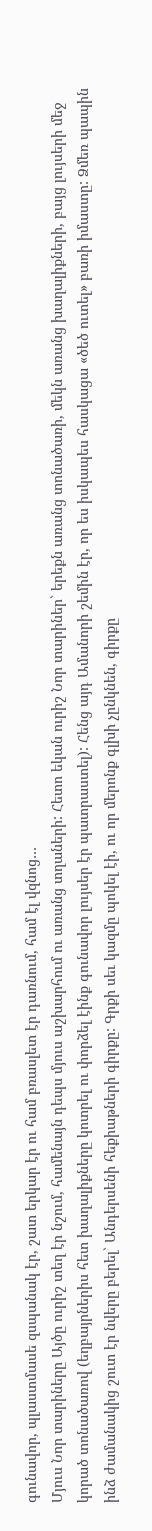գունավոր, պլաստմասե զսպանակ էր, շատ երկար էր ու համ բռասլետ էր դառնում, համ էլ վզնոց…
Մյուս Նոր տարիները Այծը ուրիշ տեղ էր նշում, համենայն դեպս մյուս աշխարհում ու առանց տղաների: Հետո եկան ուրիշ Նոր տարիներ` երեքն առանց տոնածառի, մեկն առանց խաղալիքների, բայց լույսերի մեջ կորած տոնածառով (եղբայրներիս հետ խաղալիքները կոտրել ու փորձել էինք գունավոր լույսեր էր պատրաստել): Հենց այդ Ամանորի շեմին էր, որ ես իսկապես հասկացա «ծեծ ուտել» բառի իմաստը: Ձմեռ պապին
ինձ ժամանակից շուտ էր նվերը բերել` Անդերսենի հեքիաթների գիրքը: Գրքի սեւ կազմը պոկել էի, ու որ մերոնք գլխի չընկնեն, գիրքը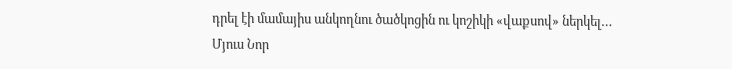դրել էի մամայիս անկողնու ծածկոցին ու կոշիկի «վաքսով» ներկել…
Մյուս Նոր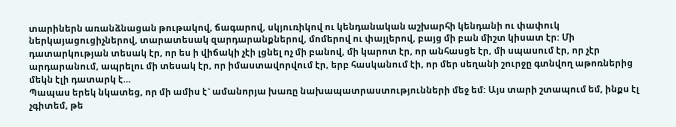տարիներն առանձնացան թութակով, ճագարով, սկյուռիկով ու կենդանական աշխարհի կենդանի ու փափուկ ներկայացուցիչներով, տարատեսակ զարդարանքներով, մոմերով ու փայլերով, բայց մի բան միշտ կիսատ էր: Մի դատարկության տեսակ էր, որ ես ի վիճակի չէի լցնել ոչ մի բանով, մի կարոտ էր, որ անհասցե էր, մի սպասում էր, որ չէր արդարանում, ապրելու մի տեսակ էր, որ իմաստավորվում էր, երբ հասկանում էի, որ մեր սեղանի շուրջը գտնվող աթոռներից մեկն էլի դատարկ է…
Պապաս երեկ նկատեց, որ մի ամիս է` ամանորյա խառը նախապատրաստությունների մեջ եմ: Այս տարի շտապում եմ, ինքս էլ չգիտեմ, թե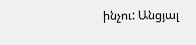ինչու: Անցյալ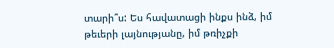տարի՞ս: Ես հավատացի ինքս ինձ, իմ թեւերի լայնությանը, իմ թռիչքի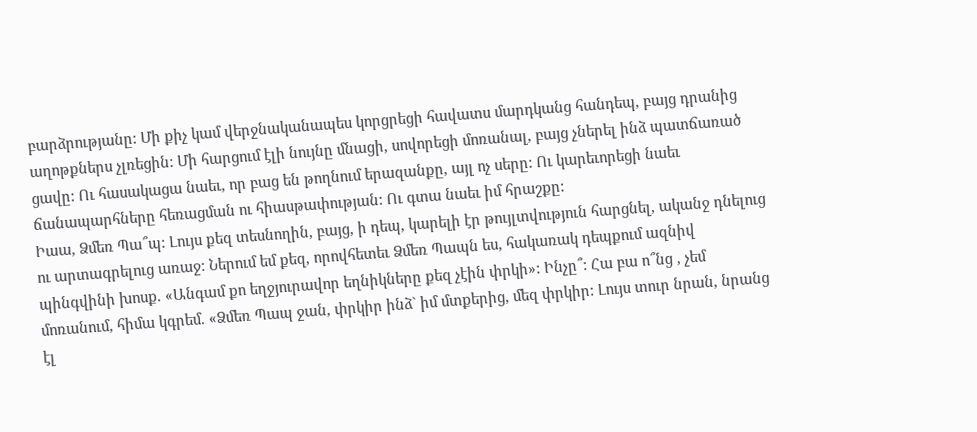բարձրությանը: Մի քիչ կամ վերջնականապես կորցրեցի հավատս մարդկանց հանդեպ, բայց դրանից աղոթքներս չլռեցին: Մի հարցում էլի նույնը մնացի, սովորեցի մոռանալ, բայց չներել ինձ պատճառած ցավը: Ու հասակացա նաեւ, որ բաց են թողնում երազանքը, այլ ոչ սերը: Ու կարեւորեցի նաեւ ճանապարհները հեռացման ու հիասթափության: Ու գտա նաեւ իմ հրաշքը:
Իաա, Ձմեռ Պա՞պ: Լույս քեզ տեսնողին, բայց, ի դեպ, կարելի էր թույլտվություն հարցնել, ականջ դնելուց ու արտագրելուց առաջ: Ներում եմ քեզ, որովհետեւ Ձմեռ Պապն ես, հակառակ դեպքում ազնիվ պինգվինի խոսք. «Անգամ քո եղջյուրավոր եղնիկները քեզ չէին փրկի»: Ինչը՞: Հա բա ո՞նց , չեմ մոռանում, հիմա կգրեմ. «Ձմեռ Պապ ջան, փրկիր ինձ` իմ մտքերից, մեզ փրկիր: Լույս տուր նրան, նրանց էլ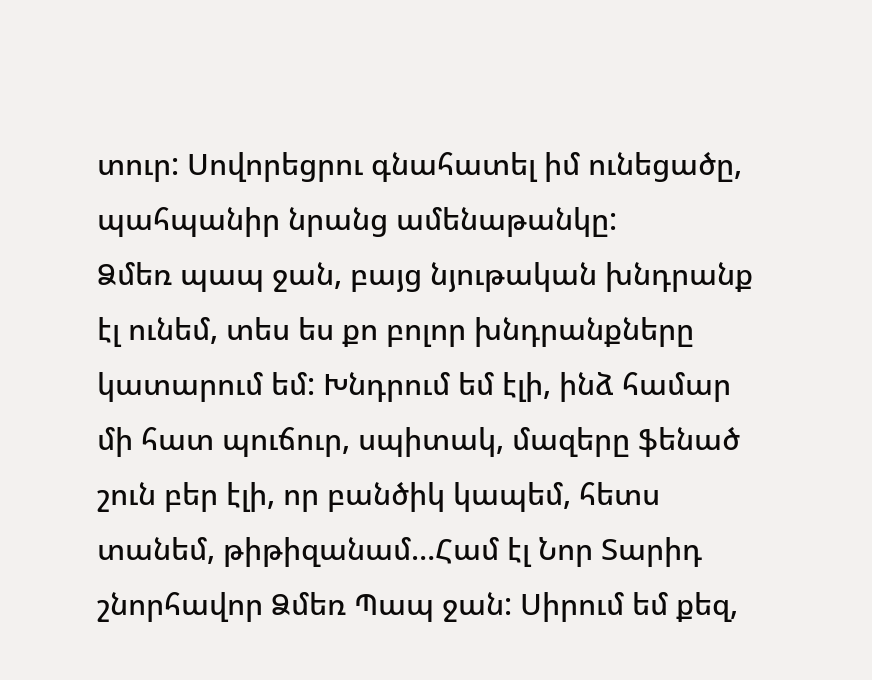տուր: Սովորեցրու գնահատել իմ ունեցածը, պահպանիր նրանց ամենաթանկը:
Ձմեռ պապ ջան, բայց նյութական խնդրանք էլ ունեմ, տես ես քո բոլոր խնդրանքները կատարում եմ: Խնդրում եմ էլի, ինձ համար մի հատ պուճուր, սպիտակ, մազերը ֆենած շուն բեր էլի, որ բանծիկ կապեմ, հետս տանեմ, թիթիզանամ…Համ էլ Նոր Տարիդ շնորհավոր Ձմեռ Պապ ջան: Սիրում եմ քեզ,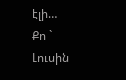էլի…
Քո ` Լուսին